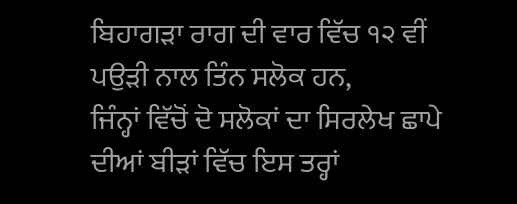ਬਿਹਾਗੜਾ ਰਾਗ ਦੀ ਵਾਰ ਵਿੱਚ ੧੨ ਵੀਂ ਪਉੜੀ ਨਾਲ ਤਿੰਨ ਸਲੋਕ ਹਨ,
ਜਿੰਨ੍ਹਾਂ ਵਿੱਚੋਂ ਦੋ ਸਲੋਕਾਂ ਦਾ ਸਿਰਲੇਖ ਛਾਪੇ ਦੀਆਂ ਬੀੜਾਂ ਵਿੱਚ ਇਸ ਤਰ੍ਹਾਂ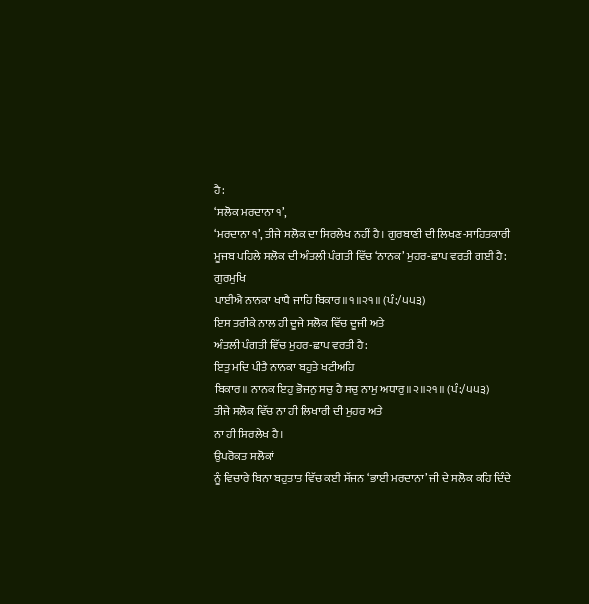ਹੈ:
‘ਸਲੋਕ ਮਰਦਾਨਾ ੧’,
‘ਮਰਦਾਨਾ ੧’, ਤੀਜੇ ਸਲੋਕ ਦਾ ਸਿਰਲੇਖ ਨਹੀਂ ਹੈ। ਗੁਰਬਾਣੀ ਦੀ ਲਿਖਣ-ਸਾਹਿਤਕਾਰੀ
ਮੂਜਬ ਪਹਿਲੇ ਸਲੋਕ ਦੀ ਅੰਤਲੀ ਪੰਗਤੀ ਵਿੱਚ ‘ਨਾਨਕ’ ਮੁਹਰ-ਛਾਪ ਵਰਤੀ ਗਈ ਹੈ:
ਗੁਰਮੁਖਿ
ਪਾਈਐ ਨਾਨਕਾ ਖਾਧੈ ਜਾਹਿ ਬਿਕਾਰ॥੧॥੨੧॥ (ਪੰ:/੫੫੩)
ਇਸ ਤਰੀਕੇ ਨਾਲ ਹੀ ਦੂਜੇ ਸਲੋਕ ਵਿੱਚ ਦੂਜੀ ਅਤੇ
ਅੰਤਲੀ ਪੰਗਤੀ ਵਿੱਚ ਮੁਹਰ-ਛਾਪ ਵਰਤੀ ਹੈ:
ਇਤੁ ਮਦਿ ਪੀਤੈ ਨਾਨਕਾ ਬਹੁਤੇ ਖਟੀਅਹਿ
ਬਿਕਾਰ॥ ਨਾਨਕ ਇਹੁ ਭੋਜਨੁ ਸਚੁ ਹੈ ਸਚੁ ਨਾਮੁ ਅਧਾਰੁ॥੨॥੨੧॥ (ਪੰ:/੫੫੩)
ਤੀਜੇ ਸਲੋਕ ਵਿੱਚ ਨਾ ਹੀ ਲਿਖਾਰੀ ਦੀ ਮੁਹਰ ਅਤੇ
ਨਾ ਹੀ ਸਿਰਲੇਖ ਹੈ।
ਉਪਰੋਕਤ ਸਲੋਕਾਂ
ਨੂੰ ਵਿਚਾਰੇ ਬਿਨਾ ਬਹੁਤਾਤ ਵਿੱਚ ਕਈ ਸੱਜਨ ‘ਭਾਈ ਮਰਦਾਨਾ’ ਜੀ ਦੇ ਸਲੋਕ ਕਹਿ ਦਿੰਦੇ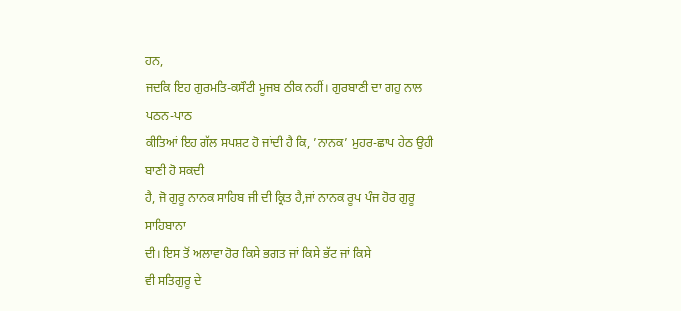ਹਨ,
ਜਦਕਿ ਇਹ ਗੁਰਮਤਿ-ਕਸੌਟੀ ਮੂਜਬ ਠੀਕ ਨਹੀਂ। ਗੁਰਬਾਣੀ ਦਾ ਗਹੁ ਨਾਲ ਪਠਨ-ਪਾਠ
ਕੀਤਿਆਂ ਇਹ ਗੱਲ ਸਪਸ਼ਟ ਹੋ ਜਾਂਦੀ ਹੈ ਕਿ, ’ਨਾਨਕ’ ਮੁਹਰ-ਛਾਪ ਹੇਠ ਉਹੀ ਬਾਣੀ ਹੋ ਸਕਦੀ
ਹੈ, ਜੋ ਗੁਰੂ ਨਾਨਕ ਸਾਹਿਬ ਜੀ ਦੀ ਕ੍ਰਿਤ ਹੈ,ਜਾਂ ਨਾਨਕ ਰੂਪ ਪੰਜ ਹੋਰ ਗੁਰੂ ਸਾਹਿਬਾਨਾ
ਦੀ। ਇਸ ਤੋਂ ਅਲਾਵਾ ਹੋਰ ਕਿਸੇ ਭਗਤ ਜਾਂ ਕਿਸੇ ਭੱਟ ਜਾਂ ਕਿਸੇ
ਵੀ ਸਤਿਗੁਰੂ ਦੇ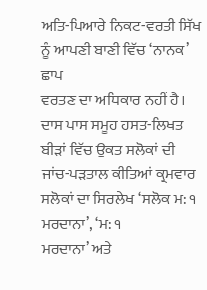ਅਤਿ-ਪਿਆਰੇ ਨਿਕਟ-ਵਰਤੀ ਸਿੱਖ ਨੂੰ ਆਪਣੀ ਬਾਣੀ ਵਿੱਚ ‘ਨਾਨਕ’ ਛਾਪ
ਵਰਤਣ ਦਾ ਅਧਿਕਾਰ ਨਹੀਂ ਹੈ।
ਦਾਸ ਪਾਸ ਸਮੂਹ ਹਸਤ-ਲਿਖਤ ਬੀੜਾਂ ਵਿੱਚ ਉਕਤ ਸਲੋਕਾਂ ਦੀ
ਜਾਂਚ-ਪੜਤਾਲ ਕੀਤਿਆਂ ਕ੍ਰਮਵਾਰ ਸਲੋਕਾਂ ਦਾ ਸਿਰਲੇਖ ‘ਸਲੋਕ ਮ: ੧ ਮਰਦਾਨਾ’, ‘ਮ: ੧
ਮਰਦਾਨਾ’ ਅਤੇ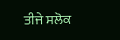ਤੀਜੇ ਸਲੋਕ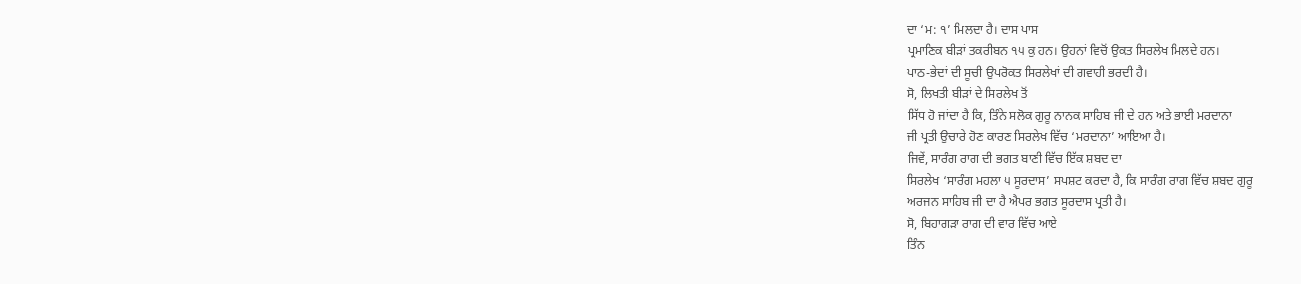ਦਾ ‘ਮ: ੧’ ਮਿਲਦਾ ਹੈ। ਦਾਸ ਪਾਸ
ਪ੍ਰਮਾਣਿਕ ਬੀੜਾਂ ਤਕਰੀਬਨ ੧੫ ਕੁ ਹਨ। ਉਹਨਾਂ ਵਿਚੋਂ ਉਕਤ ਸਿਰਲੇਖ ਮਿਲਦੇ ਹਨ।
ਪਾਠ-ਭੇਦਾਂ ਦੀ ਸੂਚੀ ਉਪਰੋਕਤ ਸਿਰਲੇਖਾਂ ਦੀ ਗਵਾਹੀ ਭਰਦੀ ਹੈ।
ਸੋ, ਲਿਖਤੀ ਬੀੜਾਂ ਦੇ ਸਿਰਲੇਖ ਤੋਂ
ਸਿੱਧ ਹੋ ਜਾਂਦਾ ਹੈ ਕਿ, ਤਿੰਨੇ ਸਲੋਕ ਗੁਰੂ ਨਾਨਕ ਸਾਹਿਬ ਜੀ ਦੇ ਹਨ ਅਤੇ ਭਾਈ ਮਰਦਾਨਾ
ਜੀ ਪ੍ਰਤੀ ਉਚਾਰੇ ਹੋਣ ਕਾਰਣ ਸਿਰਲੇਖ ਵਿੱਚ ‘ਮਰਦਾਨਾ’ ਆਇਆ ਹੈ।
ਜਿਵੇਂ, ਸਾਰੰਗ ਰਾਗ ਦੀ ਭਗਤ ਬਾਣੀ ਵਿੱਚ ਇੱਕ ਸ਼ਬਦ ਦਾ
ਸਿਰਲੇਖ ‘ਸਾਰੰਗ ਮਹਲਾ ੫ ਸੂਰਦਾਸ’ ਸਪਸ਼ਟ ਕਰਦਾ ਹੈ, ਕਿ ਸਾਰੰਗ ਰਾਗ ਵਿੱਚ ਸ਼ਬਦ ਗੁਰੂ
ਅਰਜਨ ਸਾਹਿਬ ਜੀ ਦਾ ਹੈ ਐਪਰ ਭਗਤ ਸੂਰਦਾਸ ਪ੍ਰਤੀ ਹੈ।
ਸੋ, ਬਿਹਾਗੜਾ ਰਾਗ ਦੀ ਵਾਰ ਵਿੱਚ ਆਏ
ਤਿੰਨ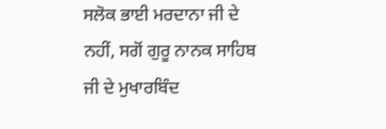ਸਲੋਕ ਭਾਈ ਮਰਦਾਨਾ ਜੀ ਦੇ ਨਹੀਂ, ਸਗੋਂ ਗੁਰੂ ਨਾਨਕ ਸਾਹਿਬ ਜੀ ਦੇ ਮੁਖਾਰਬਿੰਦ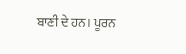ਬਾਣੀ ਦੇ ਹਨ। ਪੂਰਨ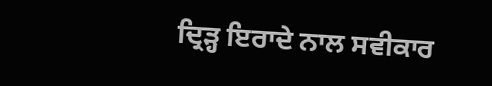ਦ੍ਰਿੜ੍ਹ ਇਰਾਦੇ ਨਾਲ ਸਵੀਕਾਰ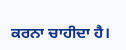ਕਰਨਾ ਚਾਹੀਦਾ ਹੈ।